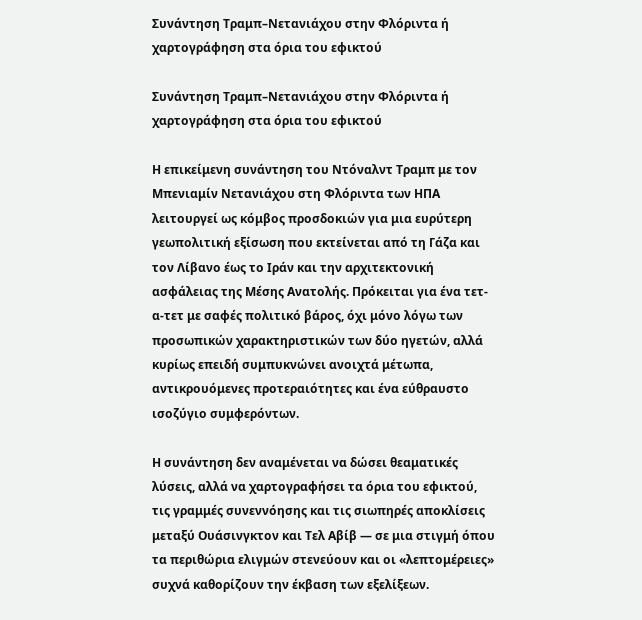Συνάντηση Τραμπ–Νετανιάχου στην Φλόριντα ή χαρτογράφηση στα όρια του εφικτού

Συνάντηση Τραμπ–Νετανιάχου στην Φλόριντα ή χαρτογράφηση στα όρια του εφικτού

Η επικείμενη συνάντηση του Ντόναλντ Τραμπ με τον Μπενιαμίν Νετανιάχου στη Φλόριντα των ΗΠΑ λειτουργεί ως κόμβος προσδοκιών για μια ευρύτερη γεωπολιτική εξίσωση που εκτείνεται από τη Γάζα και τον Λίβανο έως το Ιράν και την αρχιτεκτονική ασφάλειας της Μέσης Ανατολής. Πρόκειται για ένα τετ-α-τετ με σαφές πολιτικό βάρος, όχι μόνο λόγω των προσωπικών χαρακτηριστικών των δύο ηγετών, αλλά κυρίως επειδή συμπυκνώνει ανοιχτά μέτωπα, αντικρουόμενες προτεραιότητες και ένα εύθραυστο ισοζύγιο συμφερόντων.

Η συνάντηση δεν αναμένεται να δώσει θεαματικές λύσεις, αλλά να χαρτογραφήσει τα όρια του εφικτού, τις γραμμές συνεννόησης και τις σιωπηρές αποκλίσεις μεταξύ Ουάσινγκτον και Τελ Αβίβ — σε μια στιγμή όπου τα περιθώρια ελιγμών στενεύουν και οι «λεπτομέρειες» συχνά καθορίζουν την έκβαση των εξελίξεων.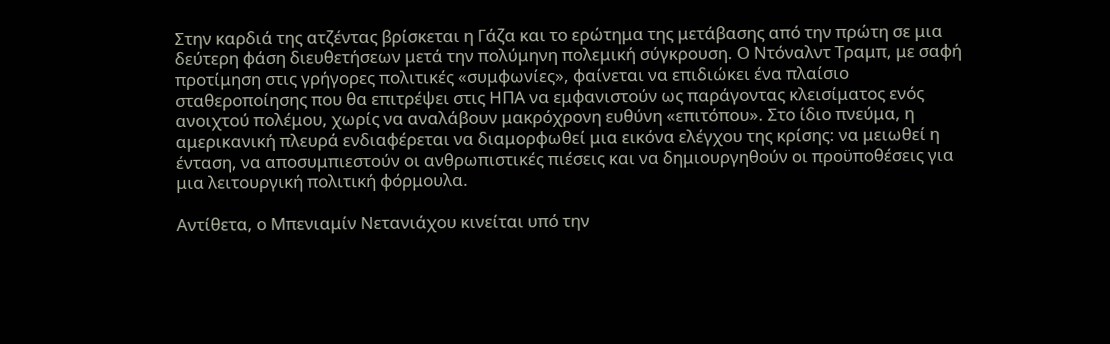Στην καρδιά της ατζέντας βρίσκεται η Γάζα και το ερώτημα της μετάβασης από την πρώτη σε μια δεύτερη φάση διευθετήσεων μετά την πολύμηνη πολεμική σύγκρουση. Ο Ντόναλντ Τραμπ, με σαφή προτίμηση στις γρήγορες πολιτικές «συμφωνίες», φαίνεται να επιδιώκει ένα πλαίσιο σταθεροποίησης που θα επιτρέψει στις ΗΠΑ να εμφανιστούν ως παράγοντας κλεισίματος ενός ανοιχτού πολέμου, χωρίς να αναλάβουν μακρόχρονη ευθύνη «επιτόπου». Στο ίδιο πνεύμα, η αμερικανική πλευρά ενδιαφέρεται να διαμορφωθεί μια εικόνα ελέγχου της κρίσης: να μειωθεί η ένταση, να αποσυμπιεστούν οι ανθρωπιστικές πιέσεις και να δημιουργηθούν οι προϋποθέσεις για μια λειτουργική πολιτική φόρμουλα.

Αντίθετα, ο Μπενιαμίν Νετανιάχου κινείται υπό την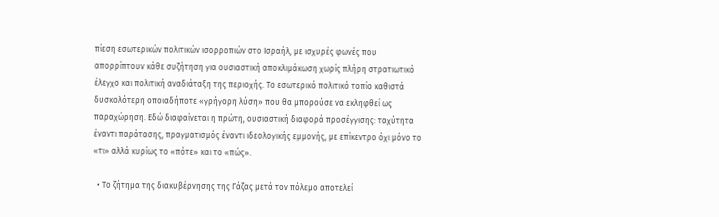πίεση εσωτερικών πολιτικών ισορροπιών στο Ισραήλ, με ισχυρές φωνές που απορρίπτουν κάθε συζήτηση για ουσιαστική αποκλιμάκωση χωρίς πλήρη στρατιωτικό έλεγχο και πολιτική αναδιάταξη της περιοχής. Το εσωτερικό πολιτικό τοπίο καθιστά δυσκολότερη οποιαδήποτε «γρήγορη λύση» που θα μπορούσε να εκληφθεί ως παραχώρηση. Εδώ διαφαίνεται η πρώτη, ουσιαστική διαφορά προσέγγισης: ταχύτητα έναντι παράτασης, πραγματισμός έναντι ιδεολογικής εμμονής, με επίκεντρο όχι μόνο το «τι» αλλά κυρίως το «πότε» και το «πώς».

  • Το ζήτημα της διακυβέρνησης της Γάζας μετά τον πόλεμο αποτελεί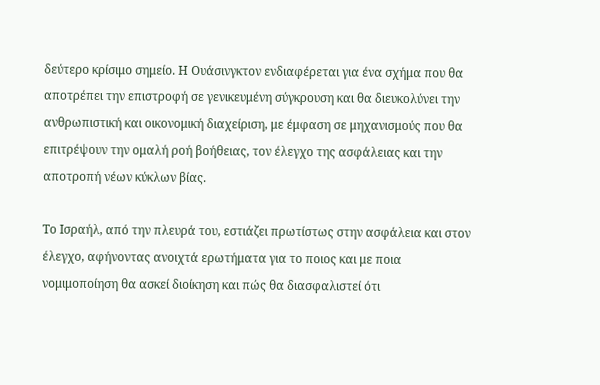δεύτερο κρίσιμο σημείο. Η Ουάσινγκτον ενδιαφέρεται για ένα σχήμα που θα αποτρέπει την επιστροφή σε γενικευμένη σύγκρουση και θα διευκολύνει την ανθρωπιστική και οικονομική διαχείριση, με έμφαση σε μηχανισμούς που θα επιτρέψουν την ομαλή ροή βοήθειας, τον έλεγχο της ασφάλειας και την αποτροπή νέων κύκλων βίας.

Το Ισραήλ, από την πλευρά του, εστιάζει πρωτίστως στην ασφάλεια και στον έλεγχο, αφήνοντας ανοιχτά ερωτήματα για το ποιος και με ποια νομιμοποίηση θα ασκεί διοίκηση και πώς θα διασφαλιστεί ότι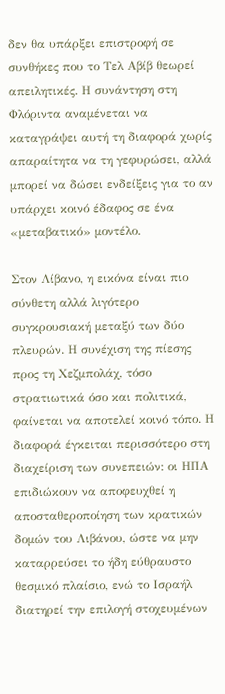δεν θα υπάρξει επιστροφή σε συνθήκες που το Τελ Αβίβ θεωρεί απειλητικές. Η συνάντηση στη Φλόριντα αναμένεται να καταγράψει αυτή τη διαφορά χωρίς απαραίτητα να τη γεφυρώσει, αλλά μπορεί να δώσει ενδείξεις για το αν υπάρχει κοινό έδαφος σε ένα «μεταβατικό» μοντέλο.

Στον Λίβανο, η εικόνα είναι πιο σύνθετη αλλά λιγότερο συγκρουσιακή μεταξύ των δύο πλευρών. Η συνέχιση της πίεσης προς τη Χεζμπολάχ, τόσο στρατιωτικά όσο και πολιτικά, φαίνεται να αποτελεί κοινό τόπο. Η διαφορά έγκειται περισσότερο στη διαχείριση των συνεπειών: οι ΗΠΑ επιδιώκουν να αποφευχθεί η αποσταθεροποίηση των κρατικών δομών του Λιβάνου, ώστε να μην καταρρεύσει το ήδη εύθραυστο θεσμικό πλαίσιο, ενώ το Ισραήλ διατηρεί την επιλογή στοχευμένων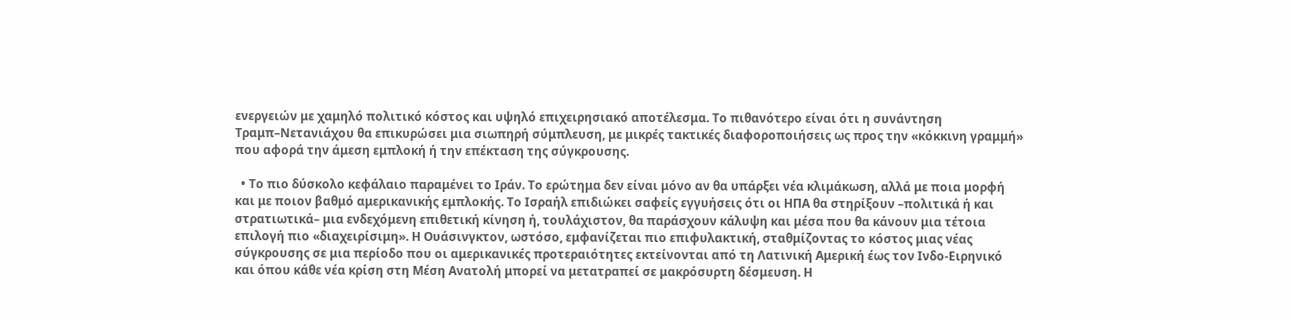ενεργειών με χαμηλό πολιτικό κόστος και υψηλό επιχειρησιακό αποτέλεσμα. Το πιθανότερο είναι ότι η συνάντηση Τραμπ–Νετανιάχου θα επικυρώσει μια σιωπηρή σύμπλευση, με μικρές τακτικές διαφοροποιήσεις ως προς την «κόκκινη γραμμή» που αφορά την άμεση εμπλοκή ή την επέκταση της σύγκρουσης.

  • Το πιο δύσκολο κεφάλαιο παραμένει το Ιράν. Το ερώτημα δεν είναι μόνο αν θα υπάρξει νέα κλιμάκωση, αλλά με ποια μορφή και με ποιον βαθμό αμερικανικής εμπλοκής. Το Ισραήλ επιδιώκει σαφείς εγγυήσεις ότι οι ΗΠΑ θα στηρίξουν –πολιτικά ή και στρατιωτικά– μια ενδεχόμενη επιθετική κίνηση ή, τουλάχιστον, θα παράσχουν κάλυψη και μέσα που θα κάνουν μια τέτοια επιλογή πιο «διαχειρίσιμη». Η Ουάσινγκτον, ωστόσο, εμφανίζεται πιο επιφυλακτική, σταθμίζοντας το κόστος μιας νέας σύγκρουσης σε μια περίοδο που οι αμερικανικές προτεραιότητες εκτείνονται από τη Λατινική Αμερική έως τον Ινδο-Ειρηνικό και όπου κάθε νέα κρίση στη Μέση Ανατολή μπορεί να μετατραπεί σε μακρόσυρτη δέσμευση. Η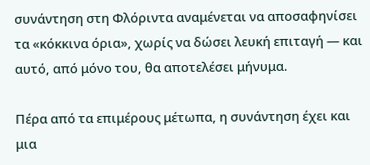συνάντηση στη Φλόριντα αναμένεται να αποσαφηνίσει τα «κόκκινα όρια», χωρίς να δώσει λευκή επιταγή — και αυτό, από μόνο του, θα αποτελέσει μήνυμα.

Πέρα από τα επιμέρους μέτωπα, η συνάντηση έχει και μια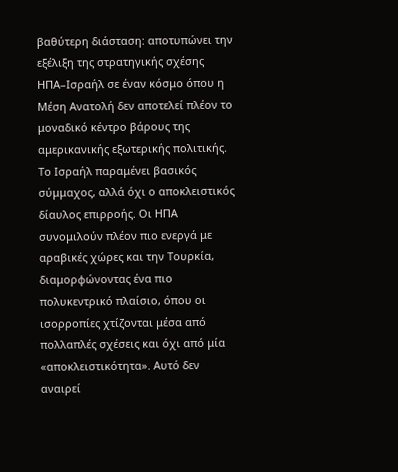βαθύτερη διάσταση: αποτυπώνει την εξέλιξη της στρατηγικής σχέσης ΗΠΑ–Ισραήλ σε έναν κόσμο όπου η Μέση Ανατολή δεν αποτελεί πλέον το μοναδικό κέντρο βάρους της αμερικανικής εξωτερικής πολιτικής. Το Ισραήλ παραμένει βασικός σύμμαχος, αλλά όχι ο αποκλειστικός δίαυλος επιρροής. Οι ΗΠΑ συνομιλούν πλέον πιο ενεργά με αραβικές χώρες και την Τουρκία, διαμορφώνοντας ένα πιο πολυκεντρικό πλαίσιο, όπου οι ισορροπίες χτίζονται μέσα από πολλαπλές σχέσεις και όχι από μία «αποκλειστικότητα». Αυτό δεν αναιρεί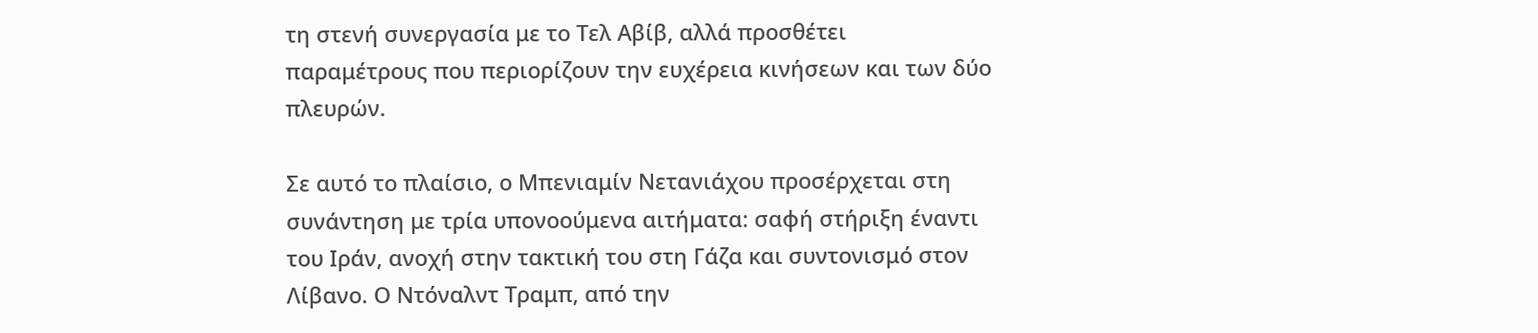τη στενή συνεργασία με το Τελ Αβίβ, αλλά προσθέτει παραμέτρους που περιορίζουν την ευχέρεια κινήσεων και των δύο πλευρών.

Σε αυτό το πλαίσιο, ο Μπενιαμίν Νετανιάχου προσέρχεται στη συνάντηση με τρία υπονοούμενα αιτήματα: σαφή στήριξη έναντι του Ιράν, ανοχή στην τακτική του στη Γάζα και συντονισμό στον Λίβανο. Ο Ντόναλντ Τραμπ, από την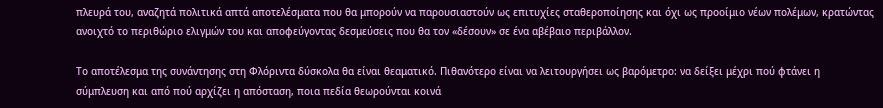πλευρά του, αναζητά πολιτικά απτά αποτελέσματα που θα μπορούν να παρουσιαστούν ως επιτυχίες σταθεροποίησης και όχι ως προοίμιο νέων πολέμων, κρατώντας ανοιχτό το περιθώριο ελιγμών του και αποφεύγοντας δεσμεύσεις που θα τον «δέσουν» σε ένα αβέβαιο περιβάλλον.

Το αποτέλεσμα της συνάντησης στη Φλόριντα δύσκολα θα είναι θεαματικό. Πιθανότερο είναι να λειτουργήσει ως βαρόμετρο: να δείξει μέχρι πού φτάνει η σύμπλευση και από πού αρχίζει η απόσταση, ποια πεδία θεωρούνται κοινά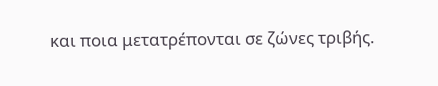και ποια μετατρέπονται σε ζώνες τριβής.